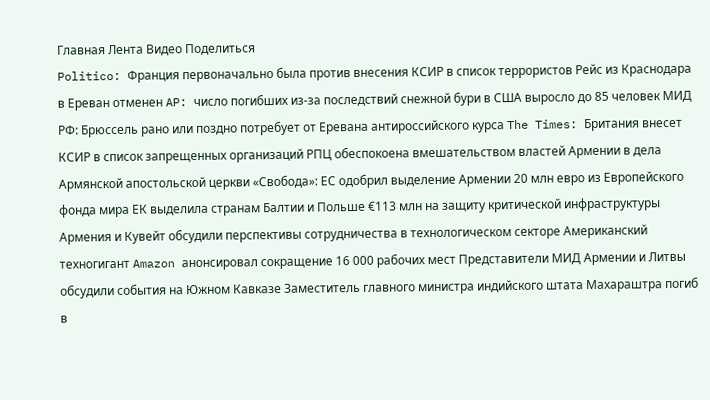Главная Лента Видео Поделиться
Politico: Франция первоначально была против внесения КСИР в список террористов Рейс из Краснодара в Ереван отменен AP: число погибших из-за последствий снежной бури в США выросло до 85 человек МИД РФ: Брюссель рано или поздно потребует от Еревана антироссийского курса The Times: Британия внесет КСИР в список запрещенных организаций РПЦ обеспокоена вмешательством властей Армении в дела Армянской апостольской церкви «Свобода»: ЕС одобрил выделение Армении 20 млн евро из Европейского фонда мира ЕК выделила странам Балтии и Польше €113 млн на защиту критической инфраструктуры Армения и Кувейт обсудили перспективы сотрудничества в технологическом секторе Американский техногигант Amazon анонсировал сокращение 16 000 рабочих мест Представители МИД Армении и Литвы обсудили события на Южном Кавказе Заместитель главного министра индийского штата Махараштра погиб в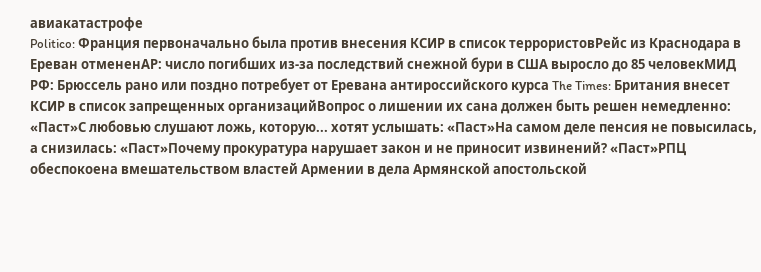авиакатастрофе
Politico: Франция первоначально была против внесения КСИР в список террористовРейс из Краснодара в Ереван отмененAP: число погибших из-за последствий снежной бури в США выросло до 85 человекМИД РФ: Брюссель рано или поздно потребует от Еревана антироссийского курса The Times: Британия внесет КСИР в список запрещенных организацийВопрос о лишении их сана должен быть решен немедленно: «Паст»С любовью слушают ложь, которую... хотят услышать: «Паст»На самом деле пенсия не повысилась, а снизилась: «Паст»Почему прокуратура нарушает закон и не приносит извинений? «Паст»РПЦ обеспокоена вмешательством властей Армении в дела Армянской апостольской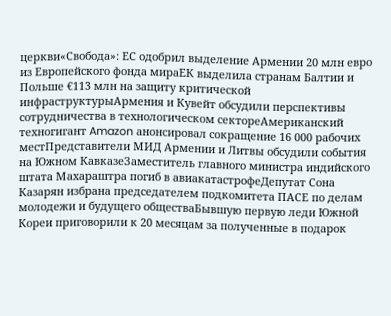церкви«Свобода»: ЕС одобрил выделение Армении 20 млн евро из Европейского фонда мираЕК выделила странам Балтии и Польше €113 млн на защиту критической инфраструктурыАрмения и Кувейт обсудили перспективы сотрудничества в технологическом сектореАмериканский техногигант Amazon анонсировал сокращение 16 000 рабочих местПредставители МИД Армении и Литвы обсудили события на Южном КавказеЗаместитель главного министра индийского штата Махараштра погиб в авиакатастрофеДепутат Сона Казарян избрана председателем подкомитета ПАСЕ по делам молодежи и будущего обществаБывшую первую леди Южной Кореи приговорили к 20 месяцам за полученные в подарок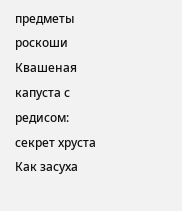предметы роскоши Квашеная капуста с редисом: секрет хруста Как засуха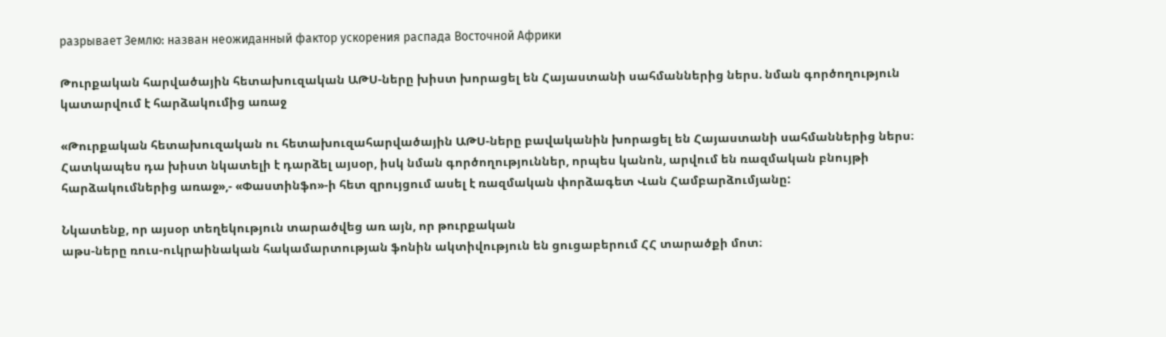разрывает Землю: назван неожиданный фактор ускорения распада Восточной Африки

Թուրքական հարվածային հետախուզական ԱԹՍ-ները խիստ խորացել են Հայաստանի սահմաններից ներս. նման գործողություն կատարվում է հարձակումից առաջ

«Թուրքական հետախուզական ու հետախուզահարվածային ԱԹՍ-ները բավականին խորացել են Հայաստանի սահմաններից ներս։ Հատկապես դա խիստ նկատելի է դարձել այսօր, իսկ նման գործողություններ, որպես կանոն, արվում են ռազմական բնույթի հարձակումներից առաջ»,- «Փաստինֆո»-ի հետ զրույցում ասել է ռազմական փորձագետ Վան Համբարձումյանը:

Նկատենք, որ այսօր տեղեկություն տարածվեց առ այն, որ թուրքական
աթս-ները ռուս-ուկրաինական հակամարտության ֆոնին ակտիվություն են ցուցաբերում ՀՀ տարածքի մոտ։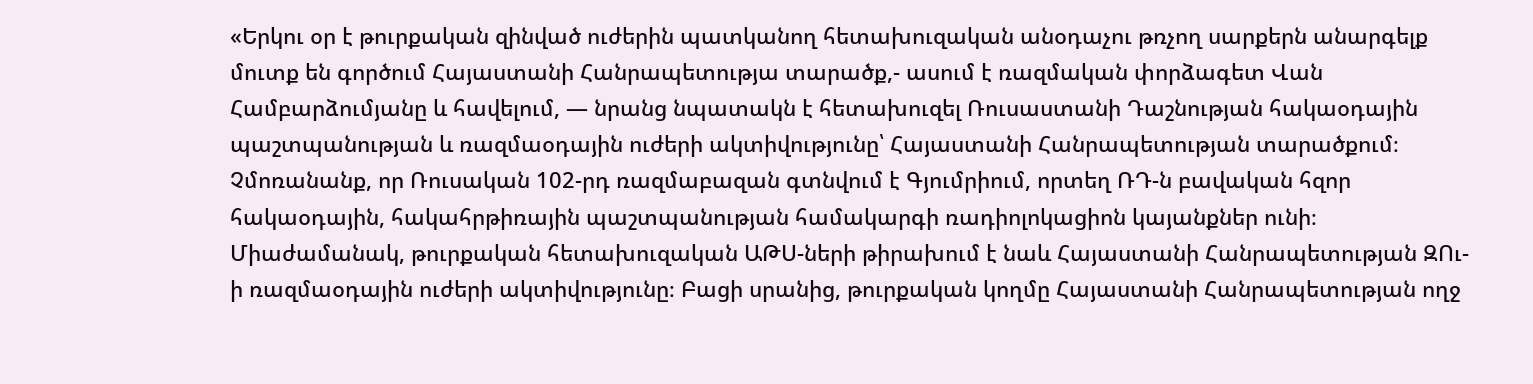«Երկու օր է թուրքական զինված ուժերին պատկանող հետախուզական անօդաչու թռչող սարքերն անարգելք մուտք են գործում Հայաստանի Հանրապետությա տարածք,- ասում է ռազմական փորձագետ Վան Համբարձումյանը և հավելում, — նրանց նպատակն է հետախուզել Ռուսաստանի Դաշնության հակաօդային պաշտպանության և ռազմաօդային ուժերի ակտիվությունը՝ Հայաստանի Հանրապետության տարածքում։ Չմոռանանք, որ Ռուսական 102-րդ ռազմաբազան գտնվում է Գյումրիում, որտեղ ՌԴ-ն բավական հզոր հակաօդային, հակահրթիռային պաշտպանության համակարգի ռադիոլոկացիոն կայանքներ ունի։ Միաժամանակ, թուրքական հետախուզական ԱԹՍ-ների թիրախում է նաև Հայաստանի Հանրապետության ԶՈւ-ի ռազմաօդային ուժերի ակտիվությունը։ Բացի սրանից, թուրքական կողմը Հայաստանի Հանրապետության ողջ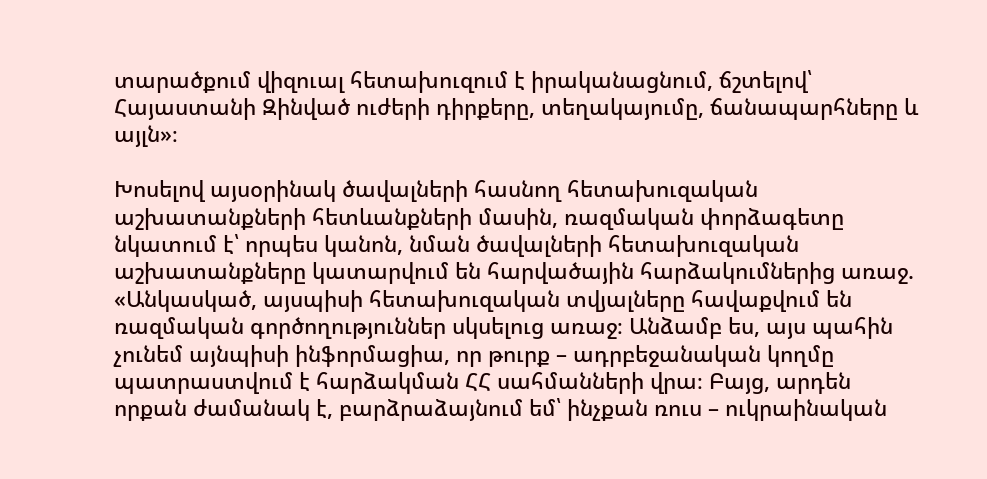տարածքում վիզուալ հետախուզում է իրականացնում, ճշտելով՝ Հայաստանի Զինված ուժերի դիրքերը, տեղակայումը, ճանապարհները և այլն»։

Խոսելով այսօրինակ ծավալների հասնող հետախուզական աշխատանքների հետևանքների մասին, ռազմական փորձագետը նկատում է՝ որպես կանոն, նման ծավալների հետախուզական աշխատանքները կատարվում են հարվածային հարձակումներից առաջ. «Անկասկած, այսպիսի հետախուզական տվյալները հավաքվում են ռազմական գործողություններ սկսելուց առաջ։ Անձամբ ես, այս պահին չունեմ այնպիսի ինֆորմացիա, որ թուրք – ադրբեջանական կողմը պատրաստվում է հարձակման ՀՀ սահմանների վրա։ Բայց, արդեն որքան ժամանակ է, բարձրաձայնում եմ՝ ինչքան ռուս – ուկրաինական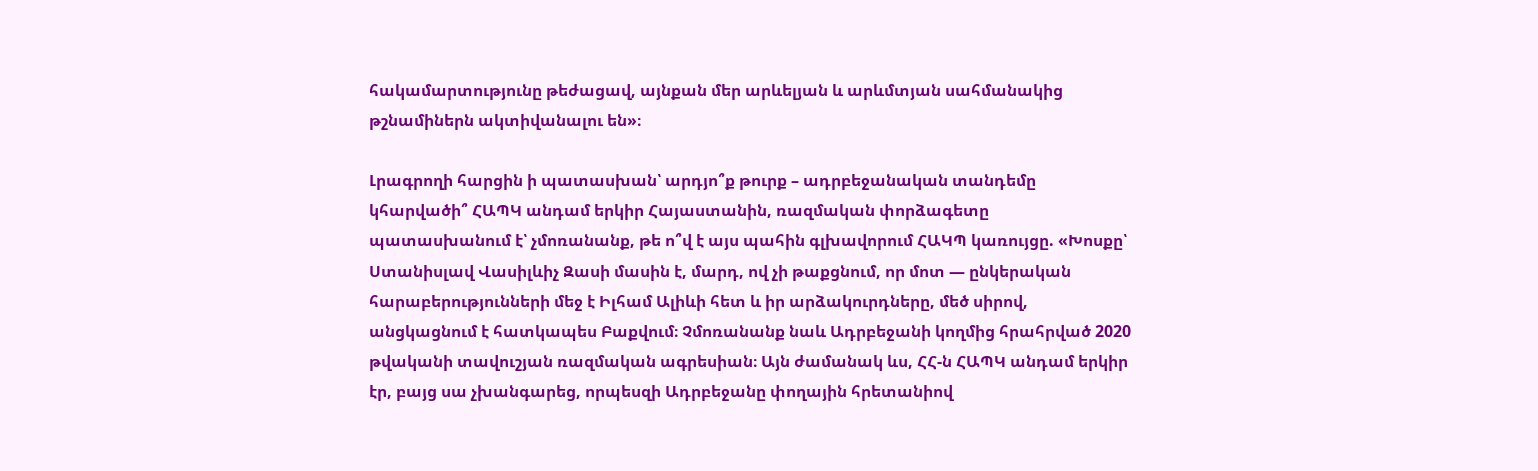հակամարտությունը թեժացավ, այնքան մեր արևելյան և արևմտյան սահմանակից թշնամիներն ակտիվանալու են»։

Լրագրողի հարցին ի պատասխան՝ արդյո՞ք թուրք – ադրբեջանական տանդեմը կհարվածի՞ ՀԱՊԿ անդամ երկիր Հայաստանին, ռազմական փորձագետը պատասխանում է՝ չմոռանանք, թե ո՞վ է այս պահին գլխավորում ՀԱԿՊ կառույցը. «Խոսքը՝ Ստանիսլավ Վասիլևիչ Զասի մասին է, մարդ, ով չի թաքցնում, որ մոտ — ընկերական հարաբերությունների մեջ է Իլհամ Ալիևի հետ և իր արձակուրդները, մեծ սիրով, անցկացնում է հատկապես Բաքվում։ Չմոռանանք նաև Ադրբեջանի կողմից հրահրված 2020 թվականի տավուշյան ռազմական ագրեսիան։ Այն ժամանակ ևս, ՀՀ-ն ՀԱՊԿ անդամ երկիր էր, բայց սա չխանգարեց, որպեսզի Ադրբեջանը փողային հրետանիով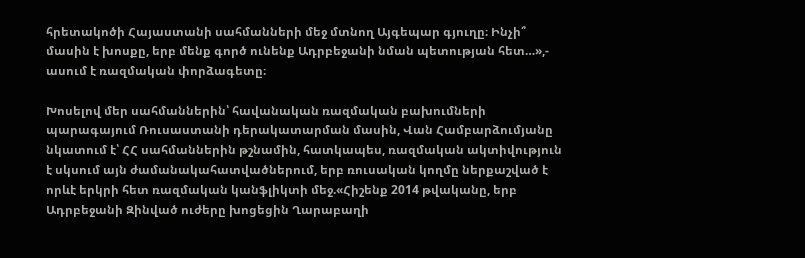հրետակոծի Հայաստանի սահմանների մեջ մտնող Այգեպար գյուղը։ Ինչի՞ մասին է խոսքը, երբ մենք գործ ունենք Ադրբեջանի նման պետության հետ…»,- ասում է ռազմական փորձագետը։

Խոսելով մեր սահմաններին՝ հավանական ռազմական բախումների պարագայում Ռուսաստանի դերակատարման մասին, Վան Համբարձումյանը նկատում է՝ ՀՀ սահմաններին թշնամին, հատկապես, ռազմական ակտիվություն է սկսում այն ժամանակահատվածներում, երբ ռուսական կողմը ներքաշված է որևէ երկրի հետ ռազմական կանֆլիկտի մեջ.«Հիշենք 2014 թվականը, երբ Ադրբեջանի Զինված ուժերը խոցեցին Ղարաբաղի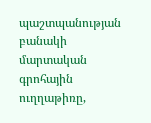պաշտպանության բանակի մարտական գրոհային ուղղաթիռը,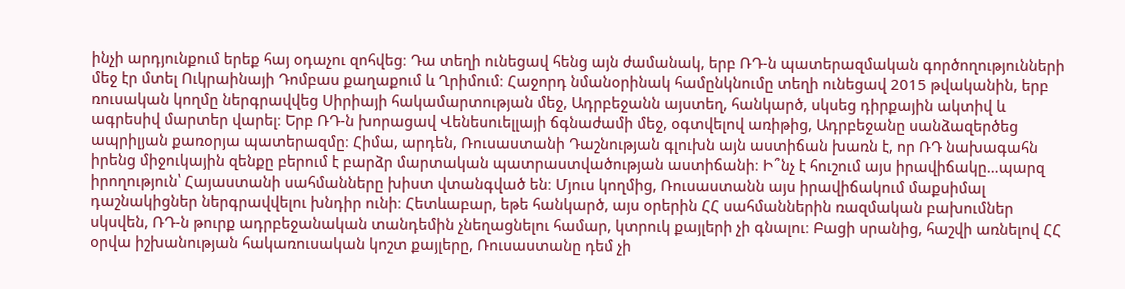ինչի արդյունքում երեք հայ օդաչու զոհվեց։ Դա տեղի ունեցավ հենց այն ժամանակ, երբ ՌԴ-ն պատերազմական գործողությունների մեջ էր մտել Ուկրաինայի Դոմբաս քաղաքում և Ղրիմում։ Հաջորդ նմանօրինակ համընկնումը տեղի ունեցավ 2015 թվականին, երբ ռուսական կողմը ներգրավվեց Սիրիայի հակամարտության մեջ, Ադրբեջանն այստեղ, հանկարծ, սկսեց դիրքային ակտիվ և ագրեսիվ մարտեր վարել։ Երբ ՌԴ-ն խորացավ Վենեսուելլայի ճգնաժամի մեջ, օգտվելով առիթից, Ադրբեջանը սանձազերծեց ապրիլյան քառօրյա պատերազմը։ Հիմա, արդեն, Ռուսաստանի Դաշնության գլուխն այն աստիճան խառն է, որ ՌԴ նախագահն իրենց միջուկային զենքը բերում է բարձր մարտական պատրաստվածության աստիճանի։ Ի՞նչ է հուշում այս իրավիճակը…պարզ իրողություն՝ Հայաստանի սահմանները խիստ վտանգված են։ Մյուս կողմից, Ռուսաստանն այս իրավիճակում մաքսիմալ դաշնակիցներ ներգրավվելու խնդիր ունի։ Հետևաբար, եթե հանկարծ, այս օրերին ՀՀ սահմաններին ռազմական բախումներ սկսվեն, ՌԴ-ն թուրք ադրբեջանական տանդեմին չնեղացնելու համար, կտրուկ քայլերի չի գնալու։ Բացի սրանից, հաշվի առնելով ՀՀ օրվա իշխանության հակառուսական կոշտ քայլերը, Ռուսաստանը դեմ չի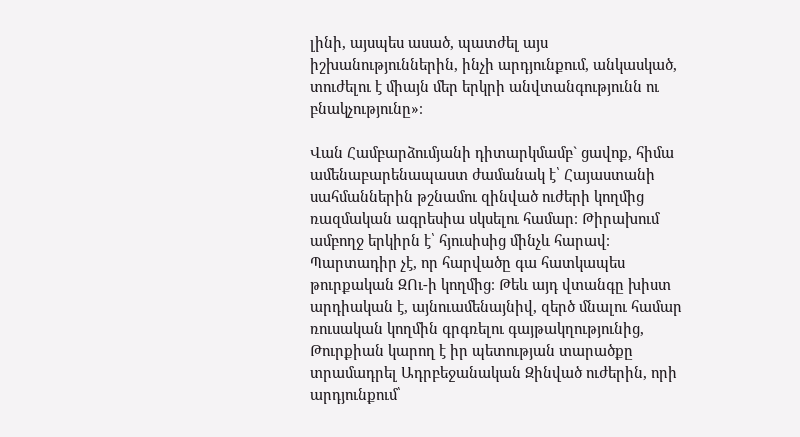լինի, այսպես ասած, պատժել այս իշխանություններին, ինչի արդյունքում, անկասկած, տուժելու է միայն մեր երկրի անվտանգությունն ու բնակչությունը»։

Վան Համբարձումյանի դիտարկմամբ` ցավոք, հիմա ամենաբարենապաստ ժամանակ է՝ Հայաստանի սահմաններին թշնամու զինված ուժերի կողմից ռազմական ագրեսիա սկսելու համար։ Թիրախում ամբողջ երկիրն է՝ հյուսիսից մինչև հարավ։ Պարտադիր չէ, որ հարվածը գա հատկապես թուրքական ԶՈւ-ի կողմից։ Թեև այդ վտանգը խիստ արդիական է, այնուամենայնիվ, զերծ մնալու համար ռուսական կողմին գրգռելու գայթակղությունից, Թուրքիան կարող է իր պետության տարածքը տրամադրել Ադրբեջանական Զինված ուժերին, որի արդյունքում՝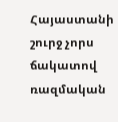Հայաստանի շուրջ չորս ճակատով ռազմական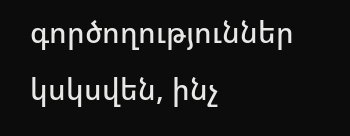գործողություններ կսկսվեն, ինչ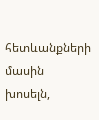հետևանքների մասին խոսելն,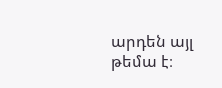արդեն այլ թեմա է։